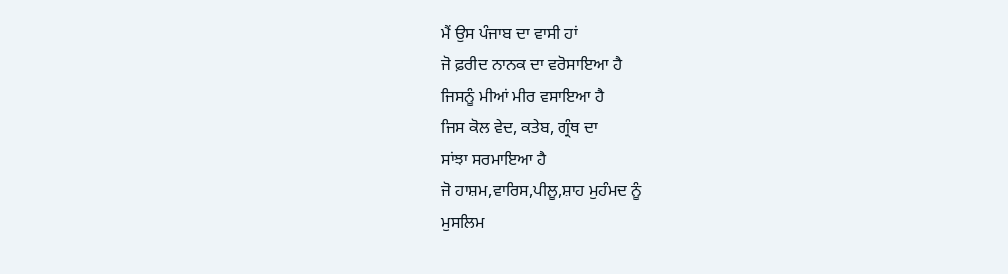ਮੈਂ ਉਸ ਪੰਜਾਬ ਦਾ ਵਾਸੀ ਹਾਂ
ਜੋ ਫ਼ਰੀਦ ਨਾਨਕ ਦਾ ਵਰੋਸਾਇਆ ਹੈ
ਜਿਸਨੂੰ ਮੀਆਂ ਮੀਰ ਵਸਾਇਆ ਹੈ
ਜਿਸ ਕੋਲ ਵੇਦ, ਕਤੇਬ, ਗ੍ਰੰਥ ਦਾ
ਸਾਂਝਾ ਸਰਮਾਇਆ ਹੈ
ਜੋ ਹਾਸ਼ਮ,ਵਾਰਿਸ,ਪੀਲੂ,ਸ਼ਾਹ ਮੁਹੰਮਦ ਨੂੰ
ਮੁਸਲਿਮ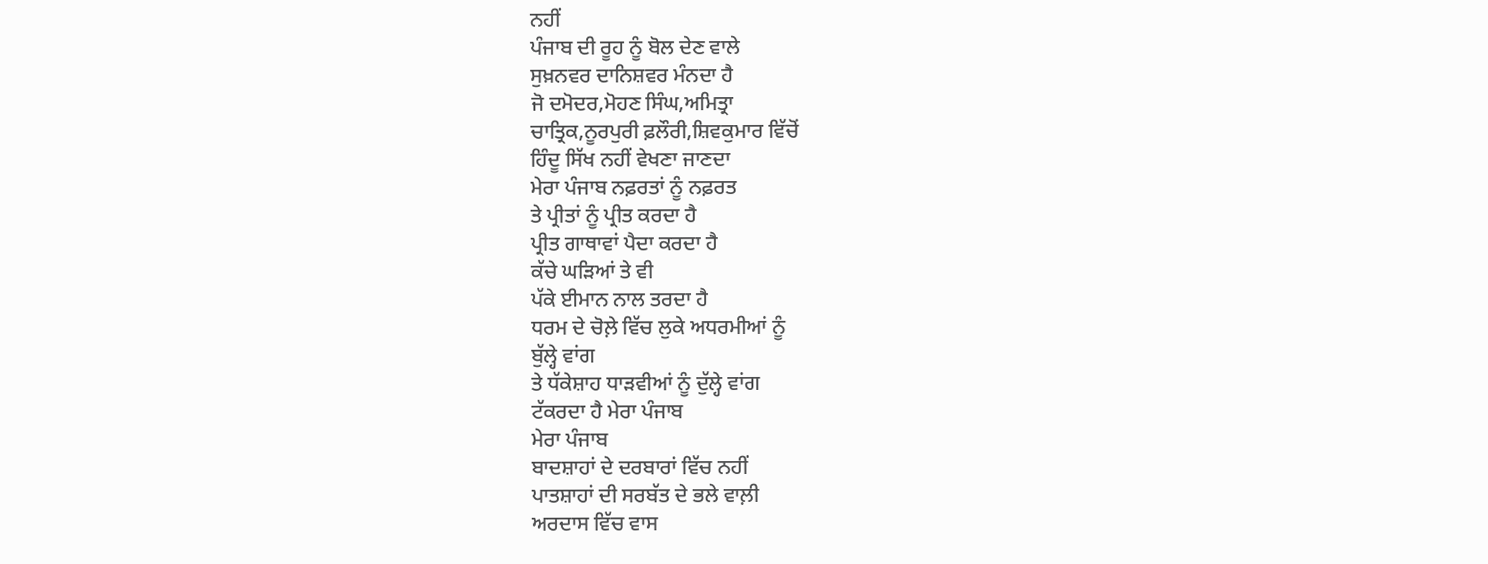ਨਹੀਂ
ਪੰਜਾਬ ਦੀ ਰੂਹ ਨੂੰ ਬੋਲ ਦੇਣ ਵਾਲੇ
ਸੁਖ਼ਨਵਰ ਦਾਨਿਸ਼ਵਰ ਮੰਨਦਾ ਹੈ
ਜੋ ਦਮੋਦਰ,ਮੋਹਣ ਸਿੰਘ,ਅਮਿਤ੍ਰਾ
ਚਾਤ੍ਰਿਕ,ਨੂਰਪੁਰੀ ਫ਼ਲੌਰੀ,ਸ਼ਿਵਕੁਮਾਰ ਵਿੱਚੋਂ
ਹਿੰਦੂ ਸਿੱਖ ਨਹੀਂ ਵੇਖਣਾ ਜਾਣਦਾ
ਮੇਰਾ ਪੰਜਾਬ ਨਫ਼ਰਤਾਂ ਨੂੰ ਨਫ਼ਰਤ
ਤੇ ਪ੍ਰੀਤਾਂ ਨੂੰ ਪ੍ਰੀਤ ਕਰਦਾ ਹੈ
ਪ੍ਰੀਤ ਗਾਥਾਵਾਂ ਪੈਦਾ ਕਰਦਾ ਹੈ
ਕੱਚੇ ਘੜਿਆਂ ਤੇ ਵੀ
ਪੱਕੇ ਈਮਾਨ ਨਾਲ ਤਰਦਾ ਹੈ
ਧਰਮ ਦੇ ਚੋਲ਼ੇ ਵਿੱਚ ਲੁਕੇ ਅਧਰਮੀਆਂ ਨੂੰ
ਬੁੱਲ੍ਹੇ ਵਾਂਗ
ਤੇ ਧੱਕੇਸ਼ਾਹ ਧਾੜਵੀਆਂ ਨੂੰ ਦੁੱਲ੍ਹੇ ਵਾਂਗ
ਟੱਕਰਦਾ ਹੈ ਮੇਰਾ ਪੰਜਾਬ
ਮੇਰਾ ਪੰਜਾਬ
ਬਾਦਸ਼ਾਹਾਂ ਦੇ ਦਰਬਾਰਾਂ ਵਿੱਚ ਨਹੀਂ
ਪਾਤਸ਼ਾਹਾਂ ਦੀ ਸਰਬੱਤ ਦੇ ਭਲੇ ਵਾਲ਼ੀ
ਅਰਦਾਸ ਵਿੱਚ ਵਾਸ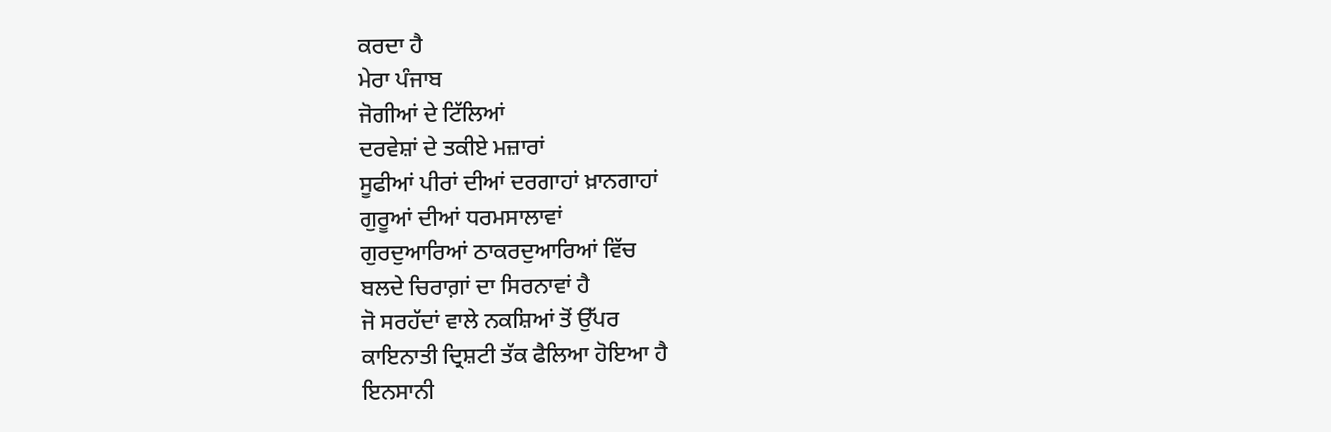ਕਰਦਾ ਹੈ
ਮੇਰਾ ਪੰਜਾਬ
ਜੋਗੀਆਂ ਦੇ ਟਿੱਲਿਆਂ
ਦਰਵੇਸ਼ਾਂ ਦੇ ਤਕੀਏ ਮਜ਼ਾਰਾਂ
ਸੂਫੀਆਂ ਪੀਰਾਂ ਦੀਆਂ ਦਰਗਾਹਾਂ ਖ਼ਾਨਗਾਹਾਂ
ਗੁਰੂਆਂ ਦੀਆਂ ਧਰਮਸਾਲਾਵਾਂ
ਗੁਰਦੁਆਰਿਆਂ ਠਾਕਰਦੁਆਰਿਆਂ ਵਿੱਚ
ਬਲਦੇ ਚਿਰਾਗ਼ਾਂ ਦਾ ਸਿਰਨਾਵਾਂ ਹੈ
ਜੋ ਸਰਹੱਦਾਂ ਵਾਲੇ ਨਕਸ਼ਿਆਂ ਤੋਂ ਉੱਪਰ
ਕਾਇਨਾਤੀ ਦ੍ਰਿਸ਼ਟੀ ਤੱਕ ਫੈਲਿਆ ਹੋਇਆ ਹੈ
ਇਨਸਾਨੀ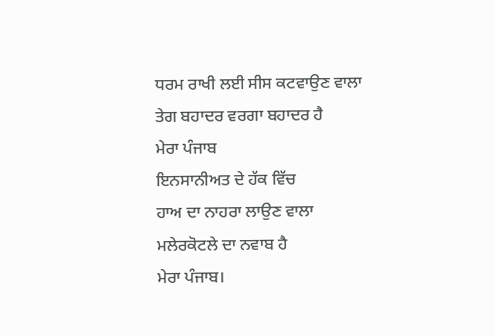ਧਰਮ ਰਾਖੀ ਲਈ ਸੀਸ ਕਟਵਾਉਣ ਵਾਲਾ
ਤੇਗ ਬਹਾਦਰ ਵਰਗਾ ਬਹਾਦਰ ਹੈ
ਮੇਰਾ ਪੰਜਾਬ
ਇਨਸਾਨੀਅਤ ਦੇ ਹੱਕ ਵਿੱਚ
ਹਾਅ ਦਾ ਨਾਹਰਾ ਲਾਉਣ ਵਾਲਾ
ਮਲੇਰਕੋਟਲੇ ਦਾ ਨਵਾਬ ਹੈ
ਮੇਰਾ ਪੰਜਾਬ।